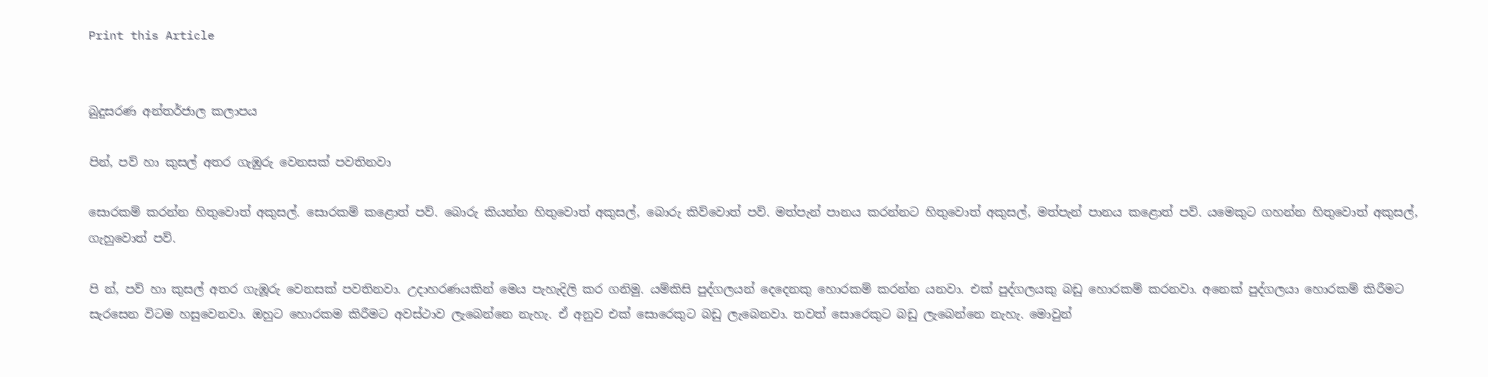Print this Article


බුදුසරණ අන්තර්ජාල කලාපය

පින්, පව් හා කුසල් අතර ගැඹුරු වෙනසක් පවතිනවා

සොරකම් කරන්න හිතුවොත් අකුසල්. සොරකම් කළොත් පව්. බොරු කියන්න හිතුවොත් අකුසල්, බොරු කිව්වොත් පව්. මත්පැන් පානය කරන්නට හිතුවොත් අකුසල්, මත්පැන් පානය කළොත් පව්. යමෙකුට ගහන්න හිතුවොත් අකුසල්, ගැහුවොත් පව්.

පි න්, පව් හා කුසල් අතර ගැඹූරු වෙනසක් පවතිනවා. උදාහරණයකින් මෙය පැහැදිලි කර ගනිමු. යම්කිසි පුද්ගලයන් දෙදෙනකු හොරකම් කරන්න යනවා. එක් පුද්ගලයකු බඩු හොරකම් කරනවා. අනෙක් පුද්ගලයා හොරකම් කිරීමට සැරසෙන විටම හසුවෙනවා. ඔහුට හොරකම කිරීමට අවස්ථාව ලැබෙන්නෙ නැහැ. ඒ අනුව එක් සොරෙකුට බඩු ලැබෙනවා. තවත් සොරෙකුට බඩු ලැබෙන්නෙ නැහැ. මොවුන්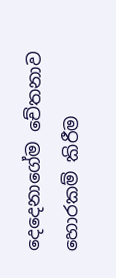දෙදෙනාගේම චේතනාව හොරකම් කිරීම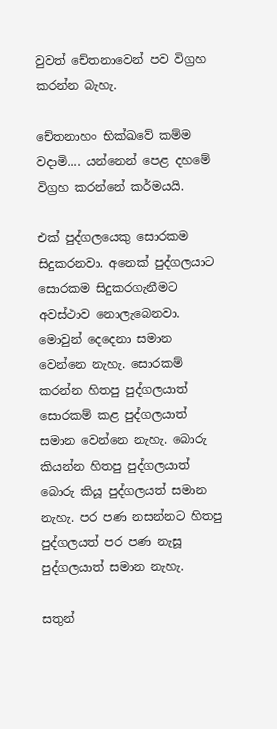වුවත් චේතනාවෙන් පව විග්‍රහ කරන්න බැහැ.

චේතනාහං භික්‍ඛවේ කම්ම වදාමි.... යන්නෙන් පෙළ දහමේ විග්‍රහ කරන්නේ කර්මයයි.

එක් පුද්ගලයෙකු සොරකම සිදුකරනවා. අනෙක් පුද්ගලයාට සොරකම සිදුකරගැනීමට අවස්ථාව නොලැබෙනවා. මොවුන් දෙදෙනා සමාන වෙන්නෙ නැහැ. සොරකම් කරන්න හිතපු පුද්ගලයාත් සොරකම් කළ පුද්ගලයාත් සමාන වෙන්නෙ නැහැ. බොරු කියන්න හිතපු පුද්ගලයාත් බොරු කියූ පුද්ගලයත් සමාන නැහැ. පර පණ නසන්නට හිතපු පුද්ගලයත් පර පණ නැසූ පුද්ගලයාත් සමාන නැහැ.

සතුන්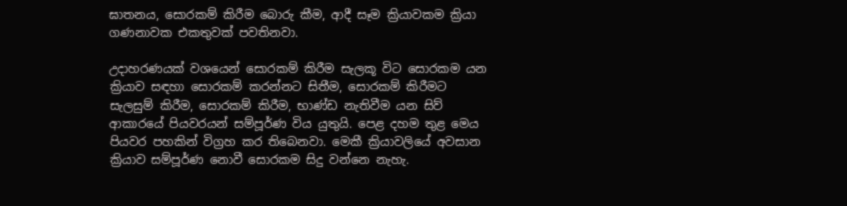ඝාතනය, සොරකම් කිරීම බොරු කීම, ආදී සෑම ක්‍රියාවකම ක්‍රියා ගණනාවක එකතුවක් පවතිනවා.

උදාහරණයක් වශයෙන් සොරකම් කිරීම සැලකූ විට සොරකම යන ක්‍රියාව සඳහා සොරකම් කරන්නට සිතීම, සොරකම් කිරීමට සැලසුම් කිරීම, සොරකම් කිරීම, භාණ්ඩ නැතිවීම යන සිව් ආකාරයේ පියවරයන් සම්පූර්ණ විය යුතුයි. පෙළ දහම තුළ මෙය පියවර පහකින් විග්‍රහ කර තිබෙනවා. මෙකී ක්‍රියාවලියේ අවසාන ක්‍රියාව සම්පූර්ණ නොවී සොරකම සිදු වන්නෙ නැහැ.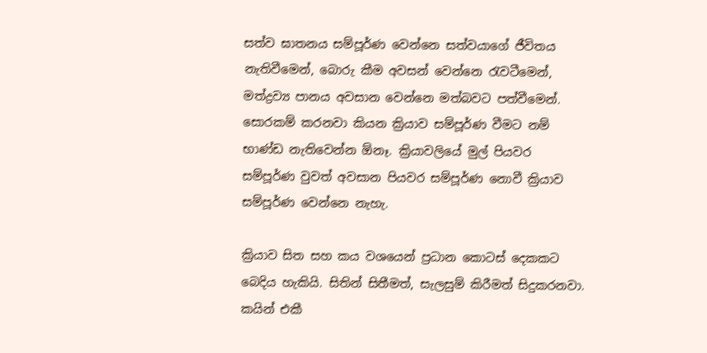සත්ව ඝාතනය සම්පූර්ණ වෙන්නෙ සත්වයාගේ ජීවිතය නැතිවීමෙන්, බොරු කීම අවසන් වෙන්නෙ රැවටීමෙන්, මත්ද්‍රව්‍ය පානය අවසාන වෙන්නෙ මත්බවට පත්වීමෙන්. සොරකම් කරනවා කියන ක්‍රියාව සම්පූර්ණ වීමට නම් භාණ්ඩ නැතිවෙන්න ඕනෑ. ක්‍රියාවලියේ මුල් පියවර සම්පූර්ණ වුවත් අවසාන පියවර සම්පූර්ණ නොවී ක්‍රියාව සම්පූර්ණ වෙන්නෙ නැහැ.

ක්‍රියාව සිත සහ කය වශයෙන් ප්‍රධාන කොටස් දෙකකට බෙදිය හැකියි. සිතින් සිතීමත්, සැලසුම් කිරීමත් සිදුකරනවා. කයින් එකී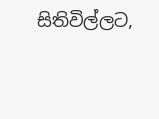සිතිවිල්ලට,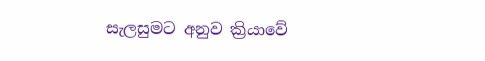සැලසුමට අනුව ක්‍රියාවේ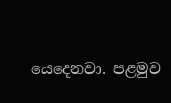යෙදෙනවා. පළමුව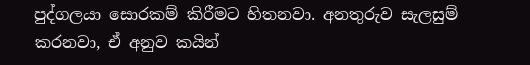පුද්ගලයා සොරකම් කිරීමට හිතනවා. අනතුරුව සැලසුම් කරනවා, ඒ අනුව කයින්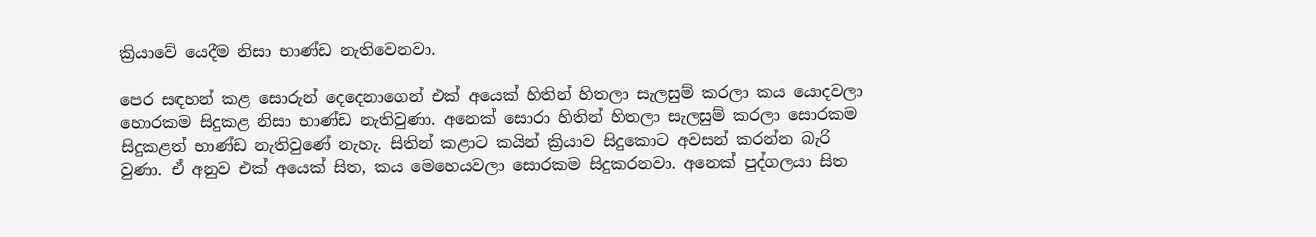ක්‍රියාවේ යෙදීම නිසා භාණ්ඩ නැතිවෙනවා.

පෙර සඳහන් කළ සොරුන් දෙදෙනාගෙන් එක් අයෙක් හිතින් හිතලා සැලසුම් කරලා කය යොදවලා හොරකම සිදුකළ නිසා භාණ්ඩ නැතිවුණා. අනෙක් සොරා හිතින් හිතලා සැලසුම් කරලා සොරකම සිදුකළත් භාණ්ඩ නැතිවුණේ නැහැ. සිතින් කළාට කයින් ක්‍රියාව සිදුකොට අවසන් කරන්න බැරි වුණා. ඒ අනුව එක් අයෙක් සිත, කය මෙහෙයවලා සොරකම සිදුකරනවා. අනෙක් පුද්ගලයා සිත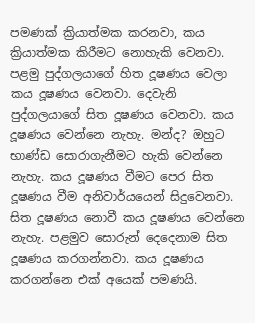පමණක් ක්‍රියාත්මක කරනවා, කය ක්‍රියාත්මක කිරීමට නොහැකි වෙනවා. පළමු පුද්ගලයාගේ හිත දූෂණය වෙලා කය දූෂණය වෙනවා. දෙවැනි පුද්ගලයාගේ සිත දූෂණය වෙනවා. කය දූෂණය වෙන්නෙ නැහැ. මන්ද? ඔහුට භාණ්ඩ සොරාගැනීමට හැකි වෙන්නෙ නැහැ. කය දූෂණය වීමට පෙර සිත දූෂණය වීම අනිවාර්යයෙන් සිදුවෙනවා. සිත දූෂණය නොවී කය දූෂණය වෙන්නෙ නැහැ. පළමුව සොරුන් දෙදෙනාම සිත දූෂණය කරගන්නවා. කය දූෂණය කරගන්නෙ එක් අයෙක් පමණයි.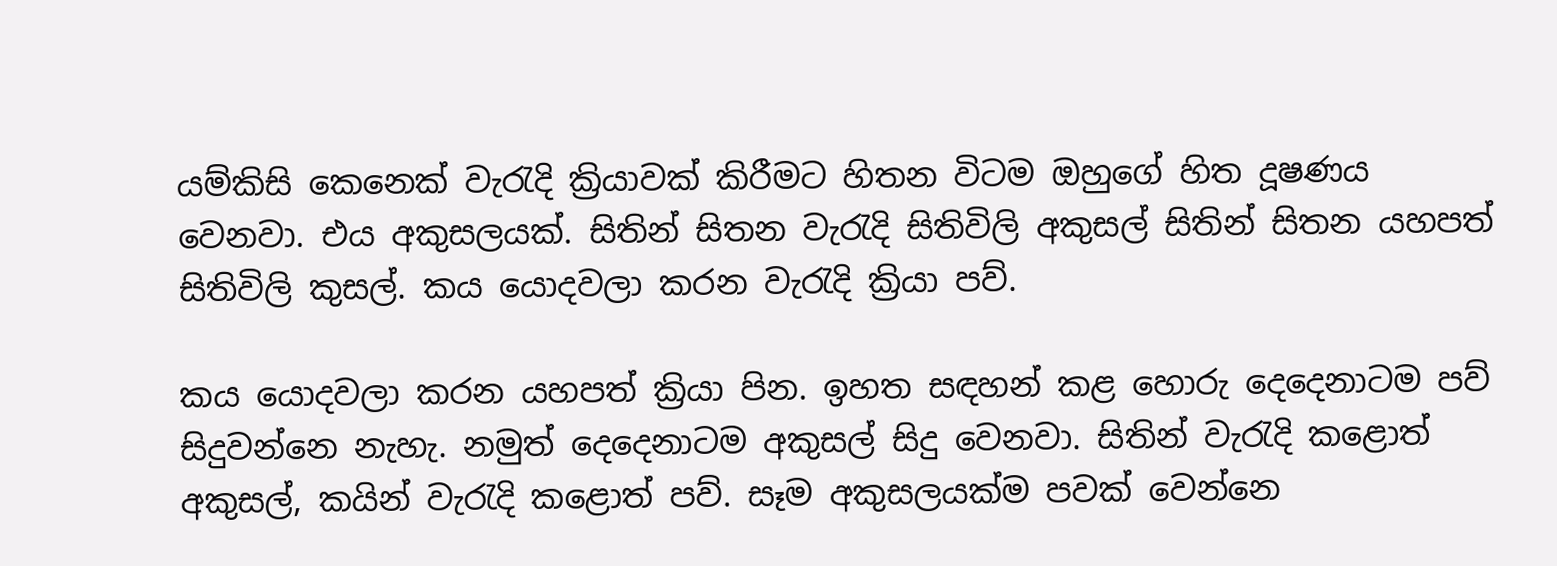යම්කිසි කෙනෙක් වැරැදි ක්‍රියාවක් කිරීමට හිතන විටම ඔහුගේ හිත දූෂණය වෙනවා. එය අකුසලයක්. සිතින් සිතන වැරැදි සිතිවිලි අකුසල් සිතින් සිතන යහපත් සිතිවිලි කුසල්. කය යොදවලා කරන වැරැදි ක්‍රියා පව්.

කය යොදවලා කරන යහපත් ක්‍රියා පින. ඉහත සඳහන් කළ හොරු දෙදෙනාටම පව් සිදුවන්නෙ නැහැ. නමුත් දෙදෙනාටම අකුසල් සිදු වෙනවා. සිතින් වැරැදි කළොත් අකුසල්, කයින් වැරැදි කළොත් පව්. සෑම අකුසලයක්ම පවක් වෙන්නෙ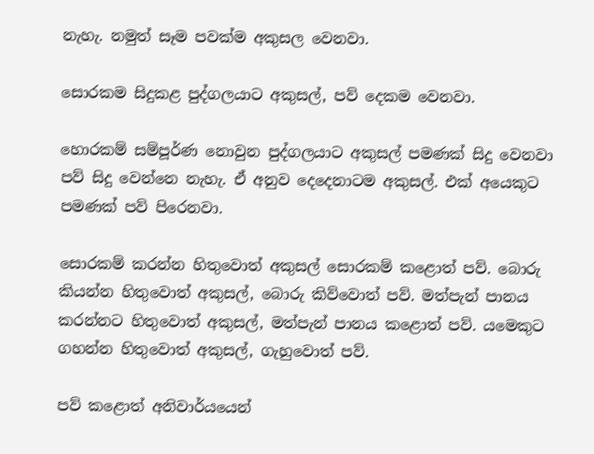නැහැ. නමුත් සෑම පවක්ම අකුසල වෙනවා.

සොරකම සිදුකළ පුද්ගලයාට අකුසල්, පව් දෙකම වෙනවා.

හොරකම් සම්පූර්ණ නොවුන පුද්ගලයාට අකුසල් පමණක් සිදු වෙනවා පව් සිදු වෙන්නෙ නැහැ. ඒ අනුව දෙදෙනාටම අකුසල්. එක් අයෙකුට පමණක් පව් පිරෙනවා.

සොරකම් කරන්න හිතුවොත් අකුසල් සොරකම් කළොත් පව්. බොරු කියන්න හිතුවොත් අකුසල්, බොරු කිව්වොත් පව්. මත්පැන් පානය කරන්නට හිතුවොත් අකුසල්, මත්පැන් පානය කළොත් පව්. යමෙකුට ගහන්න හිතුවොත් අකුසල්, ගැහුවොත් පව්.

පව් කළොත් අනිවාර්යයෙන්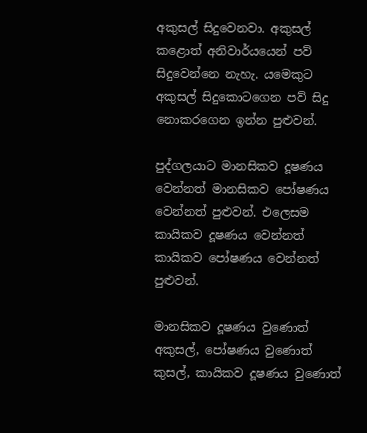අකුසල් සිදුවෙනවා. අකුසල් කළොත් අනිවාර්යයෙන් පව් සිදුවෙන්නෙ නැහැ. යමෙකුට අකුසල් සිදුකොටගෙන පව් සිදු නොකරගෙන ඉන්න පුළුවන්.

පුද්ගලයාට මානසිකව දූෂණය වෙන්නත් මානසිකව පෝෂණය වෙන්නත් පුළුවන්. එලෙසම කායිකව දූෂණය වෙන්නත් කායිකව පෝෂණය වෙන්නත් පුළුවන්.

මානසිකව දූෂණය වුණොත් අකුසල්, පෝෂණය වුණොත් කුසල්, කායිකව දූෂණය වුණොත්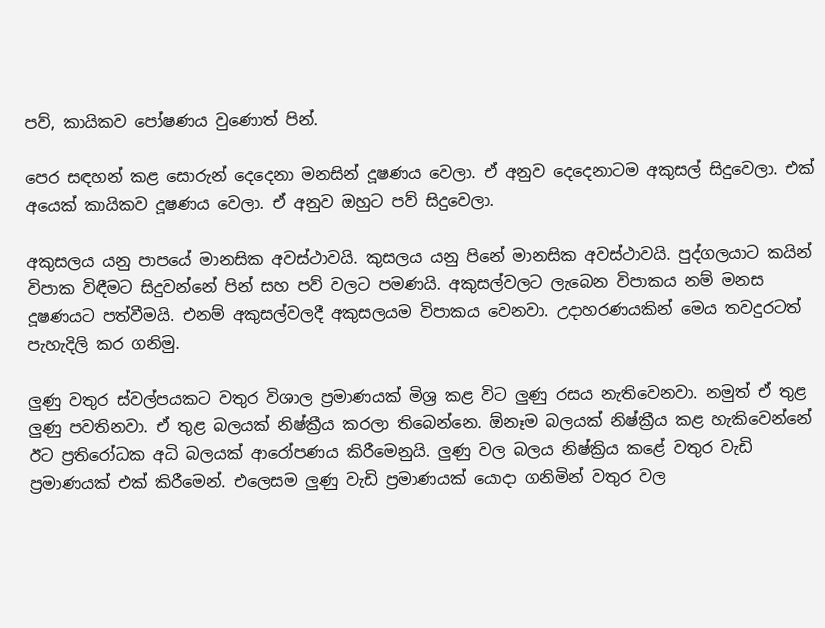පව්, කායිකව පෝෂණය වුණොත් පින්.

පෙර සඳහන් කළ සොරුන් දෙදෙනා මනසින් දූෂණය වෙලා. ඒ අනුව දෙදෙනාටම අකුසල් සිදුවෙලා. එක් අයෙක් කායිකව දූෂණය වෙලා. ඒ අනුව ඔහුට පව් සිදුවෙලා.

අකුසලය යනු පාපයේ මානසික අවස්ථාවයි. කුසලය යනු පිනේ මානසික අවස්ථාවයි. පුද්ගලයාට කයින් විපාක විඳීමට සිදුවන්නේ පින් සහ පව් වලට පමණයි. අකුසල්වලට ලැබෙන විපාකය නම් මනස දූෂණයට පත්වීමයි. එනම් අකුසල්වලදී අකුසලයම විපාකය වෙනවා. උදාහරණයකින් මෙය තවදුරටත් පැහැදිලි කර ගනිමු.

ලුණු වතුර ස්වල්පයකට වතුර විශාල ප්‍රමාණයක් මිශ්‍ර කළ විට ලුණු රසය නැතිවෙනවා. නමුත් ඒ තුළ ලුණු පවතිනවා. ඒ තුළ බලයක් නිෂ්ක්‍රීය කරලා තිබෙන්නෙ. ඕනෑම බලයක් නිෂ්ක්‍රීය කළ හැකිවෙන්නේ ඊට ප්‍රතිරෝධක අධි බලයක් ආරෝපණය කිරීමෙනුයි. ලුණු වල බලය නිෂ්ක්‍රිය කළේ වතුර වැඩි ප්‍රමාණයක් එක් කිරීමෙන්. එලෙසම ලුණු වැඩි ප්‍රමාණයක් යොදා ගනිමින් වතුර වල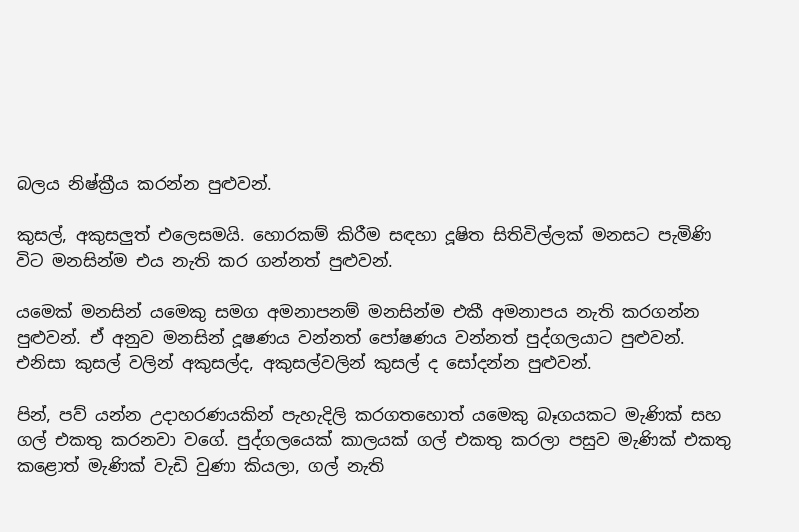බලය නිෂ්ක්‍රීය කරන්න පුළුවන්.

කුසල්, අකුසලුත් එලෙසමයි. හොරකම් කිරීම සඳහා දූෂිත සිතිවිල්ලක් මනසට පැමිණි විට මනසින්ම එය නැති කර ගන්නත් පුළුවන්.

යමෙක් මනසින් යමෙකු සමග අමනාපනම් මනසින්ම එකී අමනාපය නැති කරගන්න පුළුවන්. ඒ අනුව මනසින් දූෂණය වන්නත් පෝෂණය වන්නත් පුද්ගලයාට පුළුවන්. එනිසා කුසල් වලින් අකුසල්ද, අකුසල්වලින් කුසල් ද සෝදන්න පුළුවන්.

පින්, පව් යන්න උදාහරණයකින් පැහැදිලි කරගතහොත් යමෙකු බෑගයකට මැණික් සහ ගල් එකතු කරනවා වගේ. පුද්ගලයෙක් කාලයක් ගල් එකතු කරලා පසුව මැණික් එකතු කළොත් මැණික් වැඩි වුණා කියලා, ගල් නැති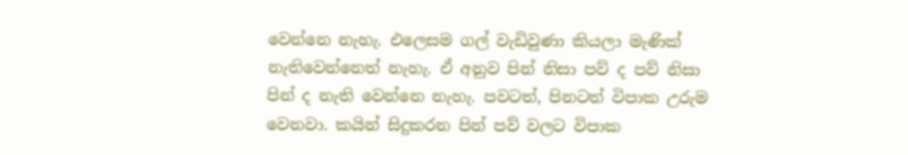වෙන්නෙ නැහැ. එලෙසම ගල් වැඩිවුණා කියලා මැණික් නැතිවෙන්නෙත් නැහැ. ඒ අනුව පින් නිසා පව් ද පව් නිසා පින් ද නැති වෙන්නෙ නැහැ. පවටත්, පිනටත් විපාක උරුම වෙනවා. කයින් සිදුකරන පින් පව් වලට විපාක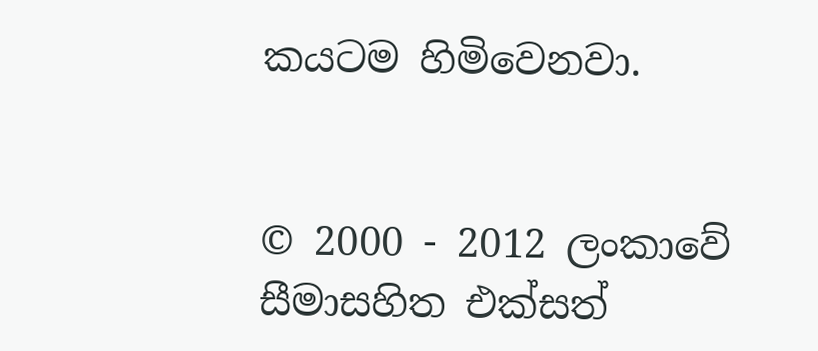කයටම හිමිවෙනවා.


© 2000 - 2012 ලංකාවේ සීමාසහිත එක්සත්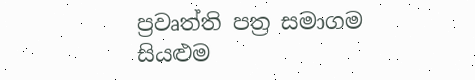ප්‍රවෘත්ති පත්‍ර සමාගම
සියළුම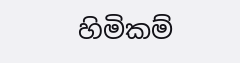හිමිකම්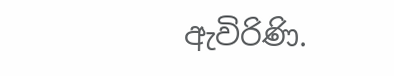ඇවිරිණි.